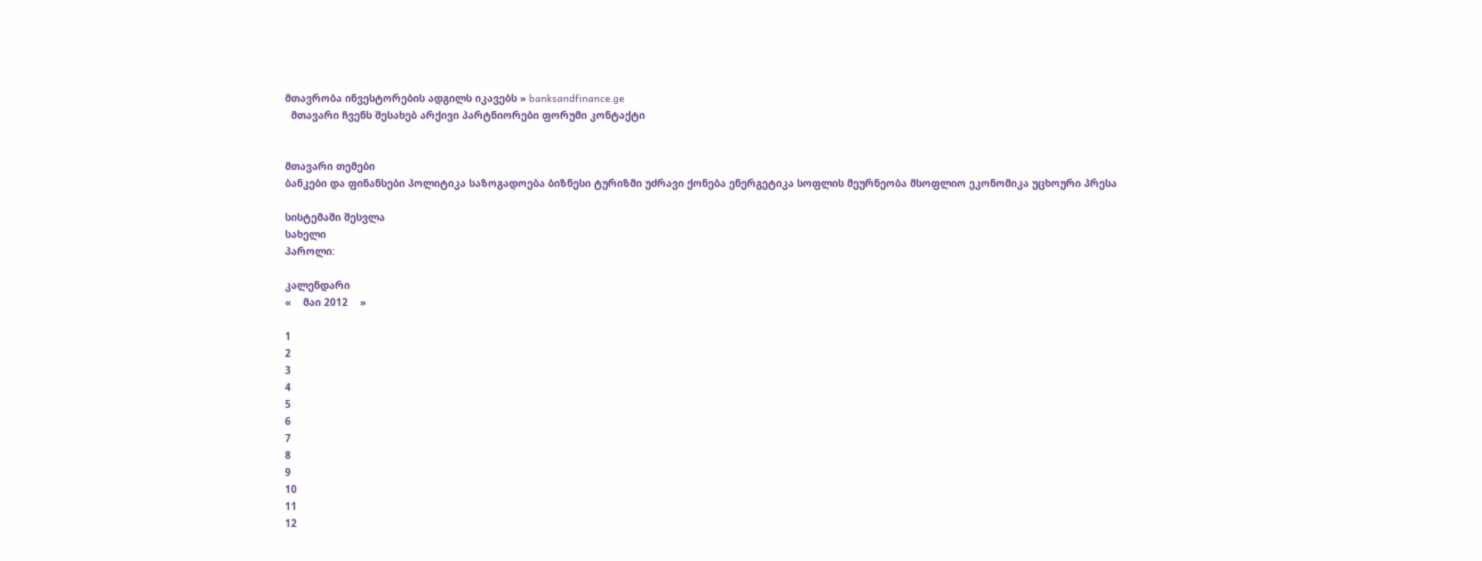მთავრობა ინვესტორების ადგილს იკავებს » banksandfinance.ge
  მთავარი ჩვენს შესახებ არქივი პარტნიორები ფორუმი კონტაქტი


მთავარი თემები
ბანკები და ფინანსები პოლიტიკა საზოგადოება ბიზნესი ტურიზმი უძრავი ქონება ენერგეტიკა სოფლის მეურნეობა მსოფლიო ეკონომიკა უცხოური პრესა

სისტემაში შესვლა
სახელი
პაროლი:

კალენდარი
«    მაი 2012    »

1
2
3
4
5
6
7
8
9
10
11
12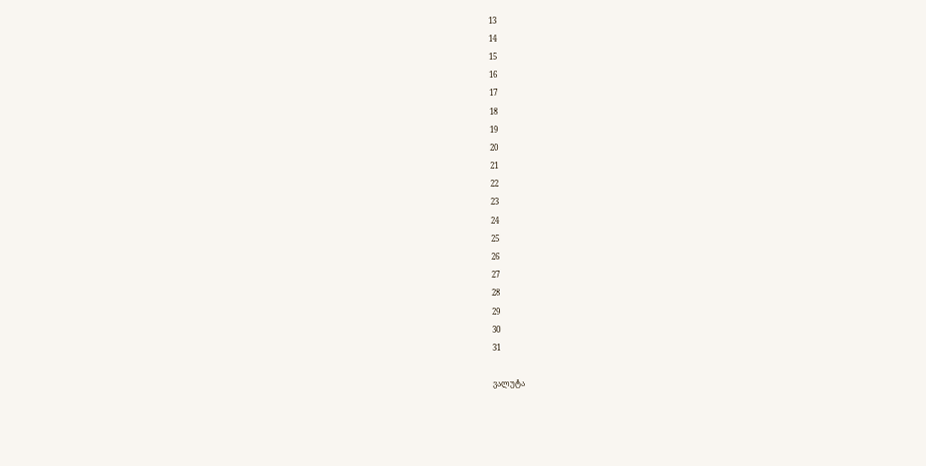13
14
15
16
17
18
19
20
21
22
23
24
25
26
27
28
29
30
31

ვალუტა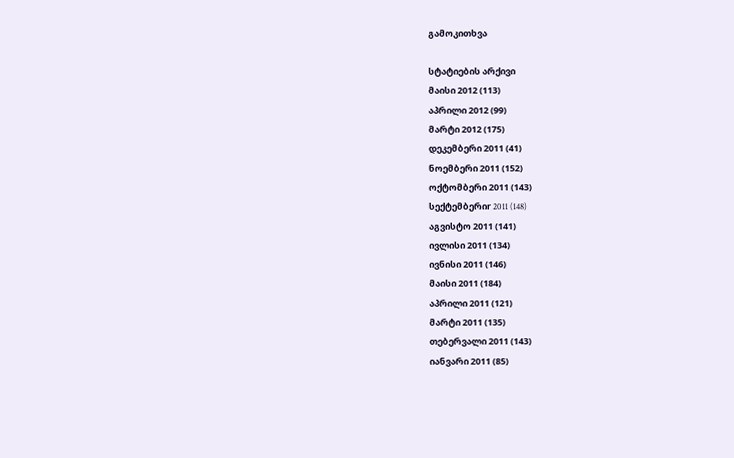გამოკითხვა

სტატიების არქივი
მაისი 2012 (113)
აპრილი 2012 (99)
მარტი 2012 (175)
დეკემბერი 2011 (41)
ნოემბერი 2011 (152)
ოქტომბერი 2011 (143)
სექტემბერიr 2011 (148)
აგვისტო 2011 (141)
ივლისი 2011 (134)
ივნისი 2011 (146)
მაისი 2011 (184)
აპრილი 2011 (121)
მარტი 2011 (135)
თებერვალი 2011 (143)
იანვარი 2011 (85)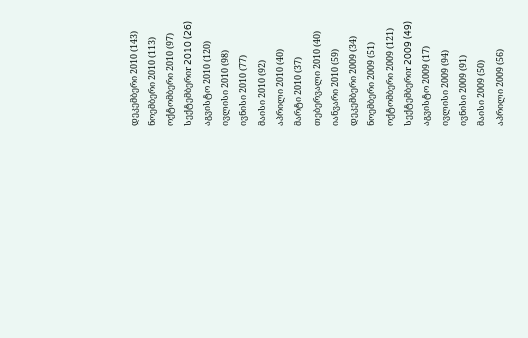დეკემბერი 2010 (143)
ნოემბერი 2010 (113)
ოქტომბერი 2010 (97)
სექტემბერიr 2010 (26)
აგვისტო 2010 (120)
ივლისი 2010 (98)
ივნისი 2010 (77)
მაისი 2010 (92)
აპრილი 2010 (40)
მარტი 2010 (37)
თებერვალი 2010 (40)
იანვარი 2010 (59)
დეკემბერი 2009 (34)
ნოემბერი 2009 (51)
ოქტომბერი 2009 (121)
სექტემბერიr 2009 (49)
აგვისტო 2009 (17)
ივლისი 2009 (94)
ივნისი 2009 (91)
მაისი 2009 (50)
აპრილი 2009 (56)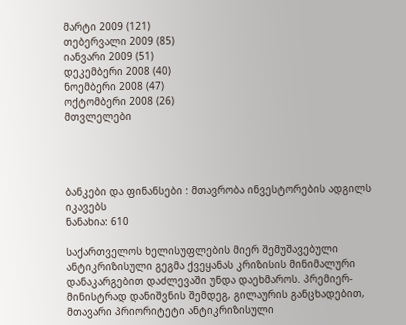მარტი 2009 (121)
თებერვალი 2009 (85)
იანვარი 2009 (51)
დეკემბერი 2008 (40)
ნოემბერი 2008 (47)
ოქტომბერი 2008 (26)
მთვლელები




ბანკები და ფინანსები : მთავრობა ინვესტორების ადგილს იკავებს
ნანახია: 610

საქართველოს ხელისუფლების მიერ შემუშავებული ანტიკრიზისული გეგმა ქვეყანას კრიზისის მინიმალური დანაკარგებით დაძლევაში უნდა დაეხმაროს. პრემიერ-მინისტრად დანიშვნის შემდეგ, გილაურის განცხადებით, მთავარი პრიორიტეტი ანტიკრიზისული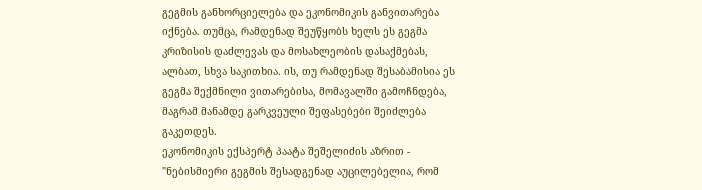გეგმის განხორციელება და ეკონომიკის განვითარება იქნება. თუმცა, რამდენად შეუწყობს ხელს ეს გეგმა კრიზისის დაძლევას და მოსახლეობის დასაქმებას, ალბათ, სხვა საკითხია. ის, თუ რამდენად შესაბამისია ეს გეგმა შექმნილი ვითარებისა, მომავალში გამოჩნდება, მაგრამ მანამდე გარკვეული შეფასებები შეიძლება გაკეთდეს.
ეკონომიკის ექსპერტ პაატა შეშელიძის აზრით - "ნებისმიერი გეგმის შესადგენად აუცილებელია, რომ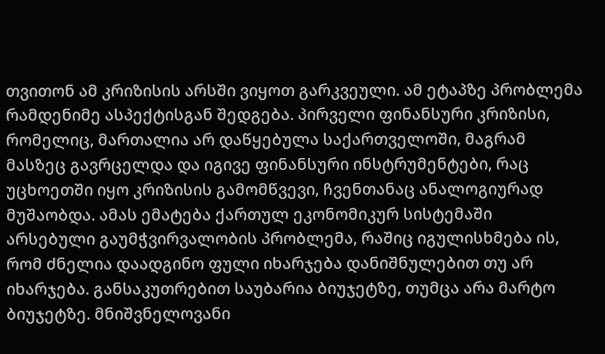თვითონ ამ კრიზისის არსში ვიყოთ გარკვეული. ამ ეტაპზე პრობლემა რამდენიმე ასპექტისგან შედგება. პირველი ფინანსური კრიზისი, რომელიც, მართალია არ დაწყებულა საქართველოში, მაგრამ მასზეც გავრცელდა და იგივე ფინანსური ინსტრუმენტები, რაც უცხოეთში იყო კრიზისის გამომწვევი, ჩვენთანაც ანალოგიურად მუშაობდა. ამას ემატება ქართულ ეკონომიკურ სისტემაში არსებული გაუმჭვირვალობის პრობლემა, რაშიც იგულისხმება ის, რომ ძნელია დაადგინო ფული იხარჯება დანიშნულებით თუ არ იხარჯება. განსაკუთრებით საუბარია ბიუჯეტზე, თუმცა არა მარტო ბიუჯეტზე. მნიშვნელოვანი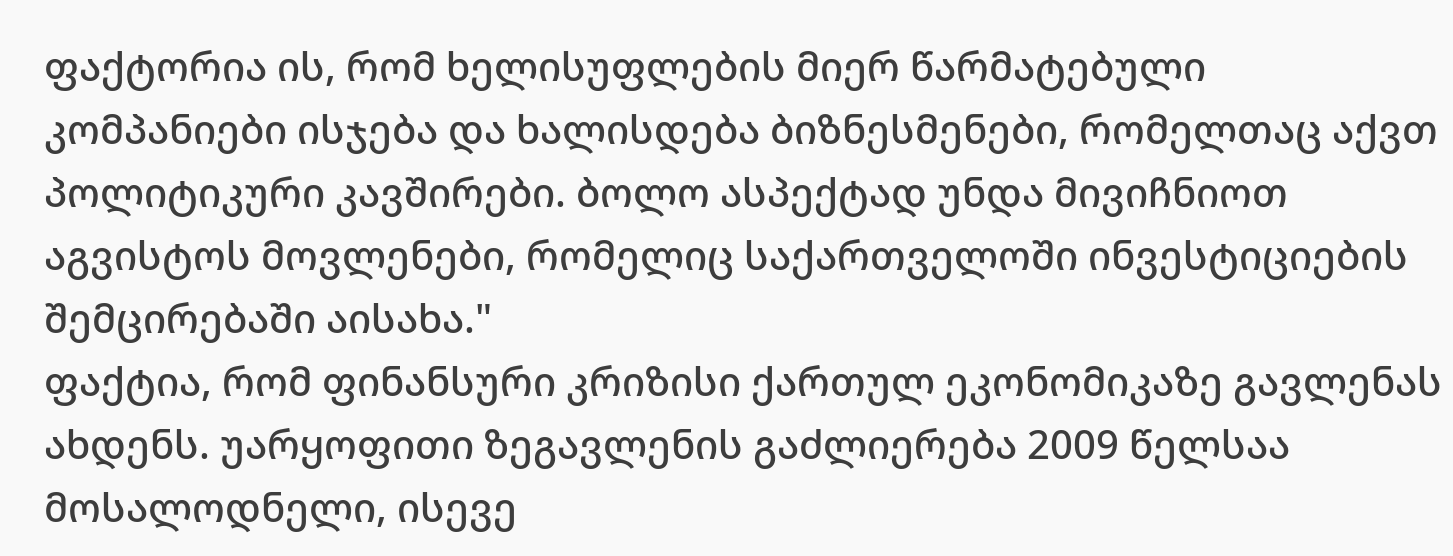ფაქტორია ის, რომ ხელისუფლების მიერ წარმატებული კომპანიები ისჯება და ხალისდება ბიზნესმენები, რომელთაც აქვთ პოლიტიკური კავშირები. ბოლო ასპექტად უნდა მივიჩნიოთ აგვისტოს მოვლენები, რომელიც საქართველოში ინვესტიციების შემცირებაში აისახა."
ფაქტია, რომ ფინანსური კრიზისი ქართულ ეკონომიკაზე გავლენას ახდენს. უარყოფითი ზეგავლენის გაძლიერება 2009 წელსაა მოსალოდნელი, ისევე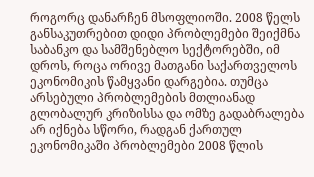როგორც დანარჩენ მსოფლიოში. 2008 წელს განსაკუთრებით დიდი პრობლემები შეიქმნა საბანკო და სამშენებლო სექტორებში, იმ დროს, როცა ორივე მათგანი საქართველოს ეკონომიკის წამყვანი დარგებია. თუმცა არსებული პრობლემების მთლიანად გლობალურ კრიზისსა და ომზე გადაბრალება არ იქნება სწორი, რადგან ქართულ ეკონომიკაში პრობლემები 2008 წლის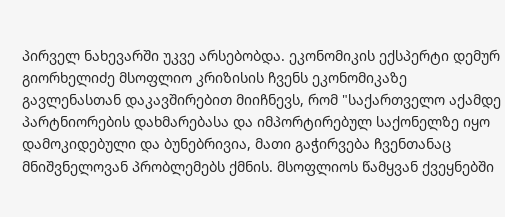პირველ ნახევარში უკვე არსებობდა. ეკონომიკის ექსპერტი დემურ გიორხელიძე მსოფლიო კრიზისის ჩვენს ეკონომიკაზე გავლენასთან დაკავშირებით მიიჩნევს, რომ "საქართველო აქამდე პარტნიორების დახმარებასა და იმპორტირებულ საქონელზე იყო დამოკიდებული და ბუნებრივია, მათი გაჭირვება ჩვენთანაც მნიშვნელოვან პრობლემებს ქმნის. მსოფლიოს წამყვან ქვეყნებში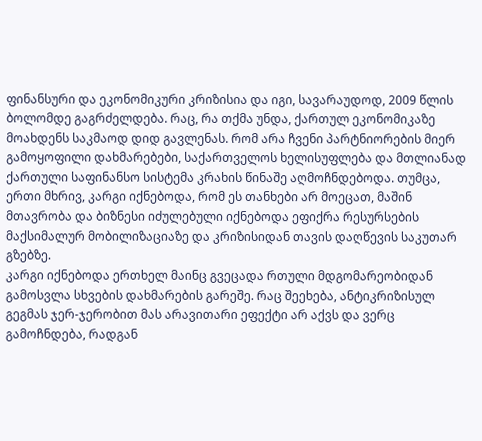ფინანსური და ეკონომიკური კრიზისია და იგი, სავარაუდოდ, 2009 წლის ბოლომდე გაგრძელდება. რაც, რა თქმა უნდა, ქართულ ეკონომიკაზე მოახდენს საკმაოდ დიდ გავლენას. რომ არა ჩვენი პარტნიორების მიერ გამოყოფილი დახმარებები, საქართველოს ხელისუფლება და მთლიანად ქართული საფინანსო სისტემა კრახის წინაშე აღმოჩნდებოდა. თუმცა, ერთი მხრივ, კარგი იქნებოდა, რომ ეს თანხები არ მოეცათ, მაშინ მთავრობა და ბიზნესი იძულებული იქნებოდა ეფიქრა რესურსების მაქსიმალურ მობილიზაციაზე და კრიზისიდან თავის დაღწევის საკუთარ გზებზე.
კარგი იქნებოდა ერთხელ მაინც გვეცადა რთული მდგომარეობიდან გამოსვლა სხვების დახმარების გარეშე. რაც შეეხება, ანტიკრიზისულ გეგმას ჯერ-ჯერობით მას არავითარი ეფექტი არ აქვს და ვერც გამოჩნდება, რადგან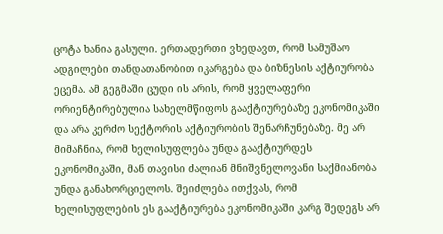ცოტა ხანია გასული. ერთადერთი ვხედავთ, რომ სამუშაო ადგილები თანდათანობით იკარგება და ბიზნესის აქტიურობა ეცემა. ამ გეგმაში ცუდი ის არის, რომ ყველაფერი ორიენტირებულია სახელმწიფოს გააქტიურებაზე ეკონომიკაში და არა კერძო სექტორის აქტიურობის შენარჩუნებაზე. მე არ მიმაჩნია, რომ ხელისუფლება უნდა გააქტიურდეს ეკონომიკაში, მან თავისი ძალიან მნიშვნელოვანი საქმიანობა უნდა განახორციელოს. შეიძლება ითქვას, რომ ხელისუფლების ეს გააქტიურება ეკონომიკაში კარგ შედეგს არ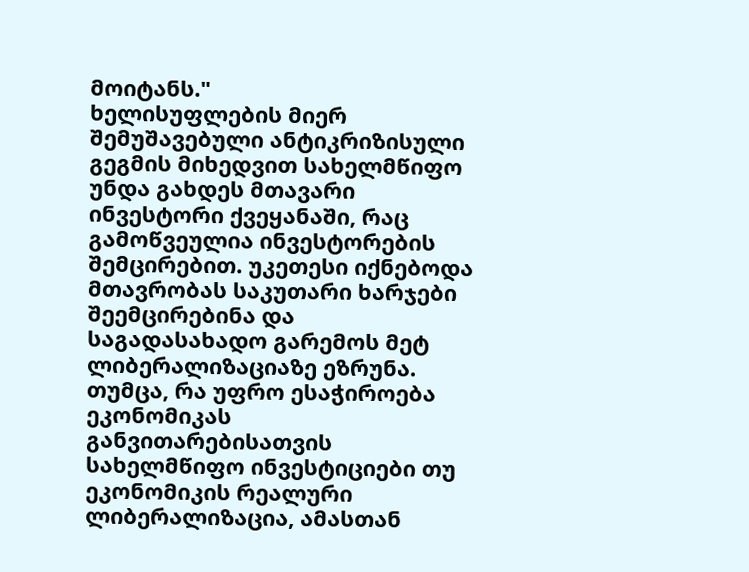მოიტანს."
ხელისუფლების მიერ შემუშავებული ანტიკრიზისული გეგმის მიხედვით სახელმწიფო უნდა გახდეს მთავარი ინვესტორი ქვეყანაში, რაც გამოწვეულია ინვესტორების შემცირებით. უკეთესი იქნებოდა მთავრობას საკუთარი ხარჯები შეემცირებინა და საგადასახადო გარემოს მეტ ლიბერალიზაციაზე ეზრუნა. თუმცა, რა უფრო ესაჭიროება ეკონომიკას განვითარებისათვის სახელმწიფო ინვესტიციები თუ ეკონომიკის რეალური ლიბერალიზაცია, ამასთან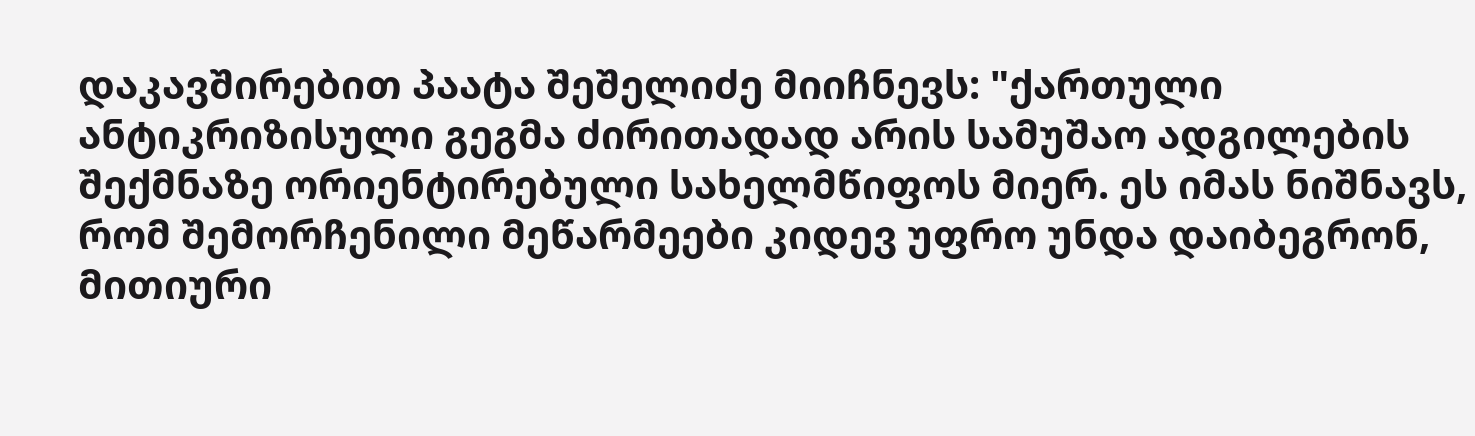დაკავშირებით პაატა შეშელიძე მიიჩნევს: "ქართული ანტიკრიზისული გეგმა ძირითადად არის სამუშაო ადგილების შექმნაზე ორიენტირებული სახელმწიფოს მიერ. ეს იმას ნიშნავს, რომ შემორჩენილი მეწარმეები კიდევ უფრო უნდა დაიბეგრონ, მითიური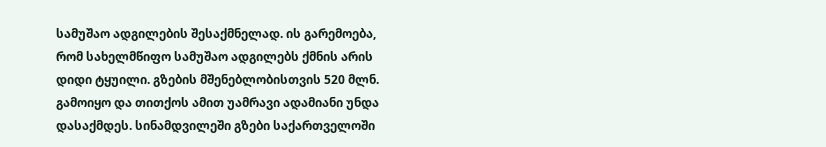სამუშაო ადგილების შესაქმნელად. ის გარემოება, რომ სახელმწიფო სამუშაო ადგილებს ქმნის არის დიდი ტყუილი. გზების მშენებლობისთვის 520 მლნ. გამოიყო და თითქოს ამით უამრავი ადამიანი უნდა დასაქმდეს. სინამდვილეში გზები საქართველოში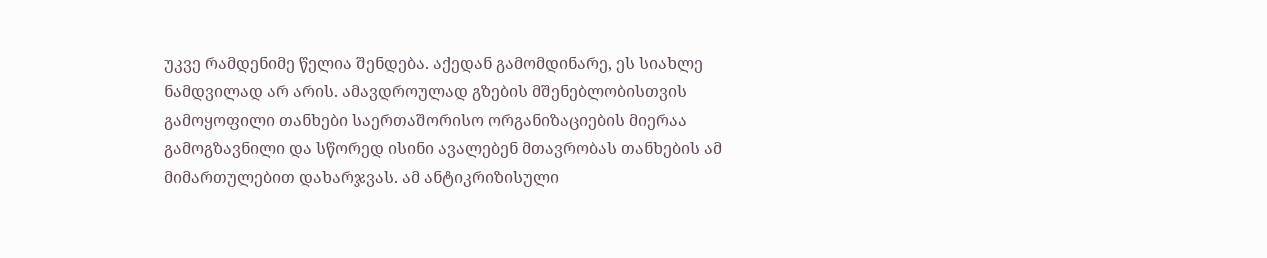უკვე რამდენიმე წელია შენდება. აქედან გამომდინარე, ეს სიახლე ნამდვილად არ არის. ამავდროულად გზების მშენებლობისთვის გამოყოფილი თანხები საერთაშორისო ორგანიზაციების მიერაა გამოგზავნილი და სწორედ ისინი ავალებენ მთავრობას თანხების ამ მიმართულებით დახარჯვას. ამ ანტიკრიზისული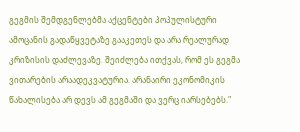გეგმის შემდგენლებმა აქცენტები პოპულისტური ამოცანის გადაწყვეტაზე გააკეთეს და არა რეალურად კრიზისის დაძლევაზე. შეიძლება ითქვას, რომ ეს გეგმა ვითარების არაადეკვატურია. არანაირი ეკონომიკის წახალისება არ დევს ამ გეგმაში და ვერც იარსებებს."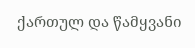ქართულ და წამყვანი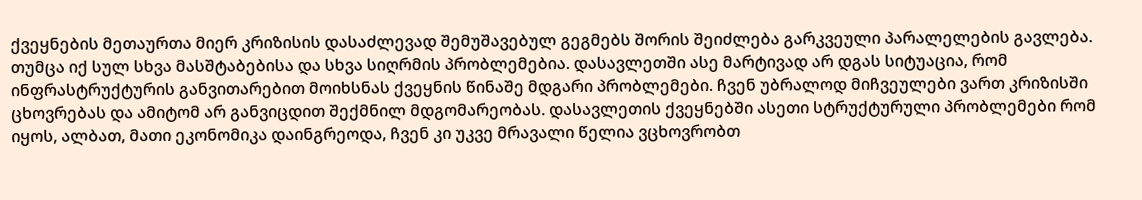ქვეყნების მეთაურთა მიერ კრიზისის დასაძლევად შემუშავებულ გეგმებს შორის შეიძლება გარკვეული პარალელების გავლება. თუმცა იქ სულ სხვა მასშტაბებისა და სხვა სიღრმის პრობლემებია. დასავლეთში ასე მარტივად არ დგას სიტუაცია, რომ ინფრასტრუქტურის განვითარებით მოიხსნას ქვეყნის წინაშე მდგარი პრობლემები. ჩვენ უბრალოდ მიჩვეულები ვართ კრიზისში ცხოვრებას და ამიტომ არ განვიცდით შექმნილ მდგომარეობას. დასავლეთის ქვეყნებში ასეთი სტრუქტურული პრობლემები რომ იყოს, ალბათ, მათი ეკონომიკა დაინგრეოდა, ჩვენ კი უკვე მრავალი წელია ვცხოვრობთ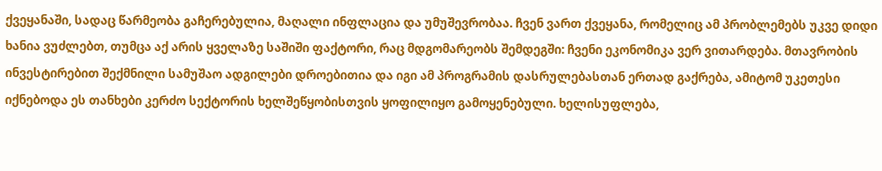ქვეყანაში, სადაც წარმეობა გაჩერებულია, მაღალი ინფლაცია და უმუშევრობაა. ჩვენ ვართ ქვეყანა, რომელიც ამ პრობლემებს უკვე დიდი ხანია ვუძლებთ, თუმცა აქ არის ყველაზე საშიში ფაქტორი, რაც მდგომარეობს შემდეგში: ჩვენი ეკონომიკა ვერ ვითარდება. მთავრობის ინვესტირებით შექმნილი სამუშაო ადგილები დროებითია და იგი ამ პროგრამის დასრულებასთან ერთად გაქრება, ამიტომ უკეთესი იქნებოდა ეს თანხები კერძო სექტორის ხელშეწყობისთვის ყოფილიყო გამოყენებული. ხელისუფლება,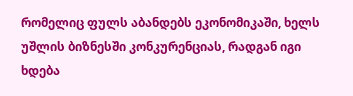რომელიც ფულს აბანდებს ეკონომიკაში, ხელს უშლის ბიზნესში კონკურენციას, რადგან იგი ხდება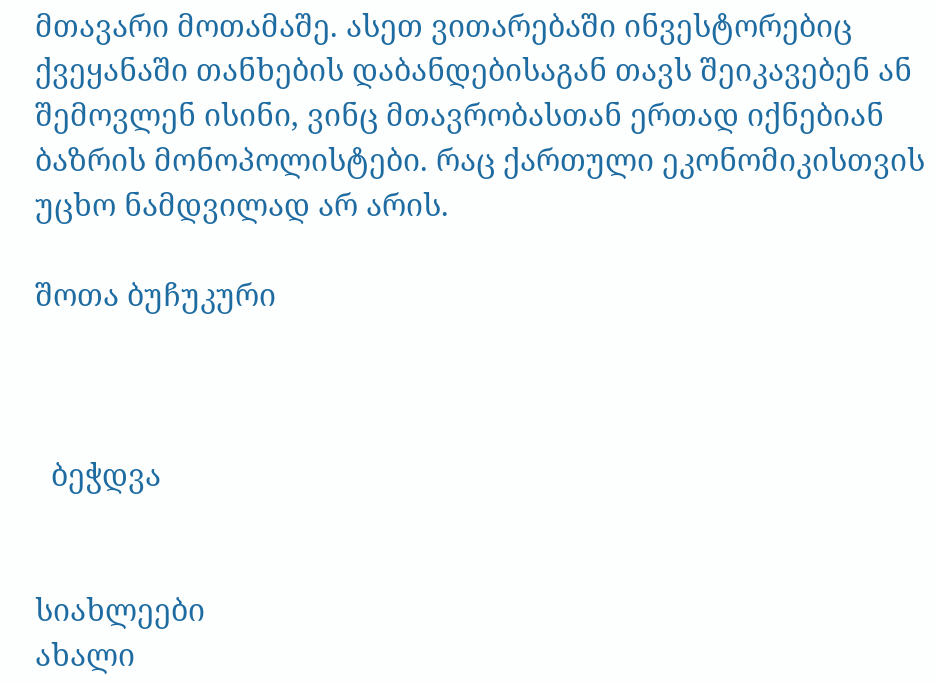მთავარი მოთამაშე. ასეთ ვითარებაში ინვესტორებიც ქვეყანაში თანხების დაბანდებისაგან თავს შეიკავებენ ან შემოვლენ ისინი, ვინც მთავრობასთან ერთად იქნებიან ბაზრის მონოპოლისტები. რაც ქართული ეკონომიკისთვის უცხო ნამდვილად არ არის.

შოთა ბუჩუკური



  ბეჭდვა


სიახლეები
ახალი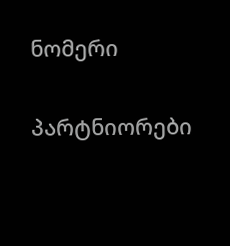ნომერი

პარტნიორები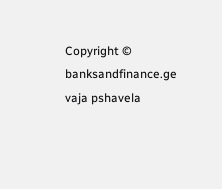Copyright © banksandfinance.ge vaja pshavela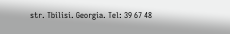str. Tbilisi. Georgia. Tel: 39 67 48